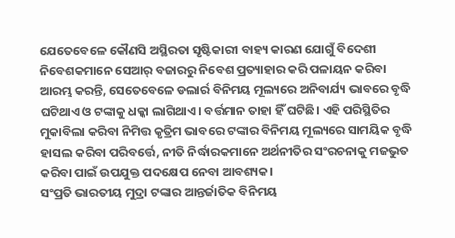ଯେତେବେଳେ କୌଣସି ଅସ୍ଥିରତା ସୃଷ୍ଟିକାରୀ ବାହ୍ୟ କାରଣ ଯୋଗୁଁ ବିଦେଶୀ ନିବେଶକମାନେ ସେଆର୍ ବଜାରରୁ ନିବେଶ ପ୍ରତ୍ୟାହାର କରି ପଳାୟନ କରିବା ଆରମ୍ଭ କରନ୍ତି, ସେତେବେଳେ ଡଲାର୍ର ବିନିମୟ ମୂଲ୍ୟରେ ଅନିବାର୍ଯ୍ୟ ଭାବରେ ବୃଦ୍ଧି ଘଟିଥାଏ ଓ ଟଙ୍କାକୁ ଧକ୍କା ଲାଗିଥାଏ। ବର୍ତ୍ତମାନ ତାହା ହିଁ ଘଟିଛି। ଏହି ପରିସ୍ଥିତିର ମୁକାବିଲା କରିବା ନିମିତ୍ତ କୃତ୍ରିମ ଭାବରେ ଟଙ୍କାର ବିନିମୟ ମୂଲ୍ୟରେ ସାମୟିକ ବୃଦ୍ଧି ହାସଲ କରିବା ପରିବର୍ତ୍ତେ, ନୀତି ନିର୍ଦ୍ଧାରକମାନେ ଅର୍ଥନୀତିର ସଂରଚନାକୁ ମଜଭୁତ କରିବା ପାଇଁ ଉପଯୁକ୍ତ ପଦକ୍ଷେପ ନେବା ଆବଶ୍ୟକ।
ସଂପ୍ରତି ଭାରତୀୟ ମୁଦ୍ରା ଟଙ୍କାର ଆନ୍ତର୍ଜାତିକ ବିନିମୟ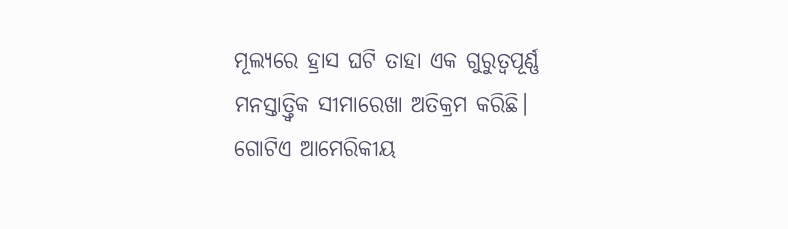ମୂଲ୍ୟରେ ହ୍ରାସ ଘଟି ତାହା ଏକ ଗୁରୁତ୍ବପୂର୍ଣ୍ଣ ମନସ୍ତାତ୍ତ୍ବିକ ସୀମାରେଖା ଅତିକ୍ରମ କରିଛି। ଗୋଟିଏ ଆମେରିକୀୟ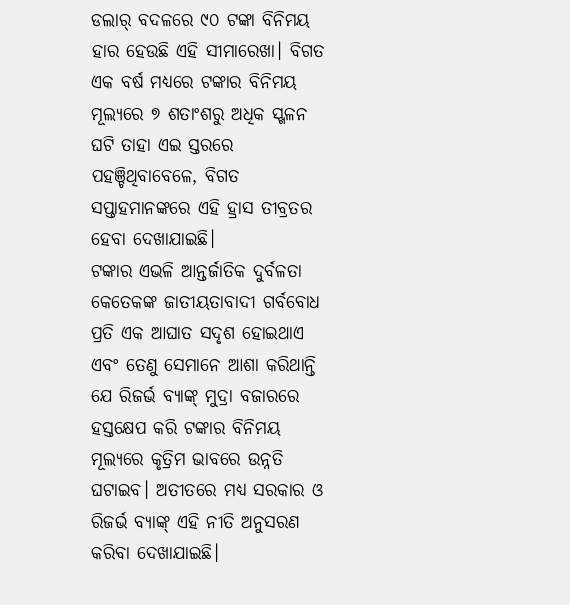ଡଲାର୍ ବଦଳରେ ୯୦ ଟଙ୍କା ବିନିମୟ ହାର ହେଉଛି ଏହି ସୀମାରେଖା। ବିଗତ ଏକ ବର୍ଷ ମଧ୍ୟରେ ଟଙ୍କାର ବିନିମୟ ମୂଲ୍ୟରେ ୭ ଶତାଂଶରୁ ଅଧିକ ସ୍ଖଳନ ଘଟି ତାହା ଏଇ ସ୍ତରରେ ପହଞ୍ଚିଥିବାବେଳେ, ବିଗତ ସପ୍ତାହମାନଙ୍କରେ ଏହି ହ୍ରାସ ତୀବ୍ରତର ହେବା ଦେଖାଯାଇଛି।
ଟଙ୍କାର ଏଭଳି ଆନ୍ତର୍ଜାତିକ ଦୁର୍ବଳତା କେତେକଙ୍କ ଜାତୀୟତାବାଦୀ ଗର୍ବବୋଧ ପ୍ରତି ଏକ ଆଘାତ ସଦୃଶ ହୋଇଥାଏ ଏବଂ ତେଣୁ ସେମାନେ ଆଶା କରିଥାନ୍ତି ଯେ ରିଜର୍ଭ ବ୍ୟାଙ୍କ୍ ମୁଦ୍ରା ବଜାରରେ ହସ୍ତକ୍ଷେପ କରି ଟଙ୍କାର ବିନିମୟ ମୂଲ୍ୟରେ କୃତ୍ରିମ ଭାବରେ ଉନ୍ନତି ଘଟାଇବ। ଅତୀତରେ ମଧ୍ୟ ସରକାର ଓ ରିଜର୍ଭ ବ୍ୟାଙ୍କ୍ ଏହି ନୀତି ଅନୁସରଣ କରିବା ଦେଖାଯାଇଛି।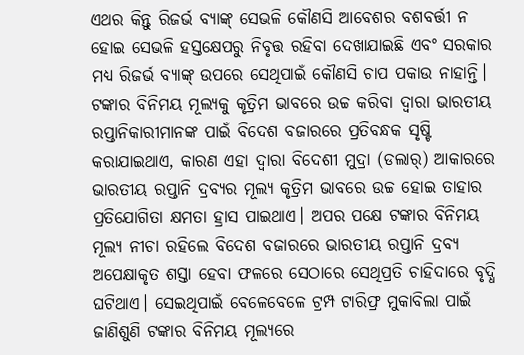ଏଥର କିନ୍ତୁ ରିଜର୍ଭ ବ୍ୟାଙ୍କ୍ ସେଭଳି କୌଣସି ଆବେଶର ବଶବର୍ତ୍ତୀ ନ ହୋଇ ସେଭଳି ହସ୍ତକ୍ଷେପରୁ ନିବୃତ୍ତ ରହିବା ଦେଖାଯାଇଛି ଏବଂ ସରକାର ମଧ୍ୟ ରିଜର୍ଭ ବ୍ୟାଙ୍କ୍ ଉପରେ ସେଥିପାଇଁ କୌଣସି ଚାପ ପକାଉ ନାହାନ୍ତି।
ଟଙ୍କାର ବିନିମୟ ମୂଲ୍ୟକୁ କୃତ୍ରିମ ଭାବରେ ଉଚ୍ଚ କରିବା ଦ୍ବାରା ଭାରତୀୟ ରପ୍ତାନିକାରୀମାନଙ୍କ ପାଇଁ ବିଦେଶ ବଜାରରେ ପ୍ରତିବନ୍ଧକ ସୃଷ୍ଟି କରାଯାଇଥାଏ, କାରଣ ଏହା ଦ୍ବାରା ବିଦେଶୀ ମୁଦ୍ରା (ଡଲାର୍) ଆକାରରେ ଭାରତୀୟ ରପ୍ତାନି ଦ୍ରବ୍ୟର ମୂଲ୍ୟ କୃତ୍ରିମ ଭାବରେ ଉଚ୍ଚ ହୋଇ ତାହାର ପ୍ରତିଯୋଗିତା କ୍ଷମତା ହ୍ରାସ ପାଇଥାଏ। ଅପର ପକ୍ଷେ ଟଙ୍କାର ବିନିମୟ ମୂଲ୍ୟ ନୀଚା ରହିଲେ ବିଦେଶ ବଜାରରେ ଭାରତୀୟ ରପ୍ତାନି ଦ୍ରବ୍ୟ ଅପେକ୍ଷାକୃତ ଶସ୍ତା ହେବା ଫଳରେ ସେଠାରେ ସେଥିପ୍ରତି ଚାହିଦାରେ ବୃଦ୍ଧି ଘଟିଥାଏ। ସେଇଥିପାଇଁ ବେଳେବେଳେ ଟ୍ରମ୍ପ ଟାରିଫ୍ର ମୁକାବିଲା ପାଇଁ ଜାଣିଶୁଣି ଟଙ୍କାର ବିନିମୟ ମୂଲ୍ୟରେ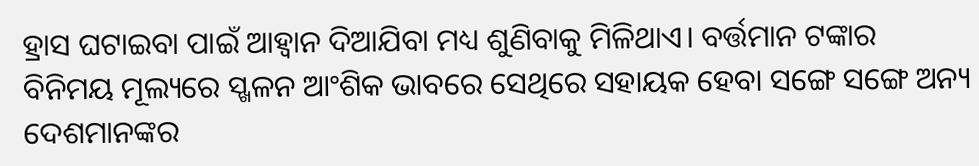ହ୍ରାସ ଘଟାଇବା ପାଇଁ ଆହ୍ବାନ ଦିଆଯିବା ମଧ୍ୟ ଶୁଣିବାକୁ ମିଳିଥାଏ। ବର୍ତ୍ତମାନ ଟଙ୍କାର ବିନିମୟ ମୂଲ୍ୟରେ ସ୍ଖଳନ ଆଂଶିକ ଭାବରେ ସେଥିରେ ସହାୟକ ହେବା ସଙ୍ଗେ ସଙ୍ଗେ ଅନ୍ୟ ଦେଶମାନଙ୍କର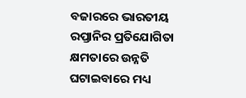ବଜାରରେ ଭାରତୀୟ ରପ୍ତାନିର ପ୍ରତିଯୋଗିତା କ୍ଷମତାରେ ଉନ୍ନତି ଘଟାଇବାରେ ମଧ୍ୟ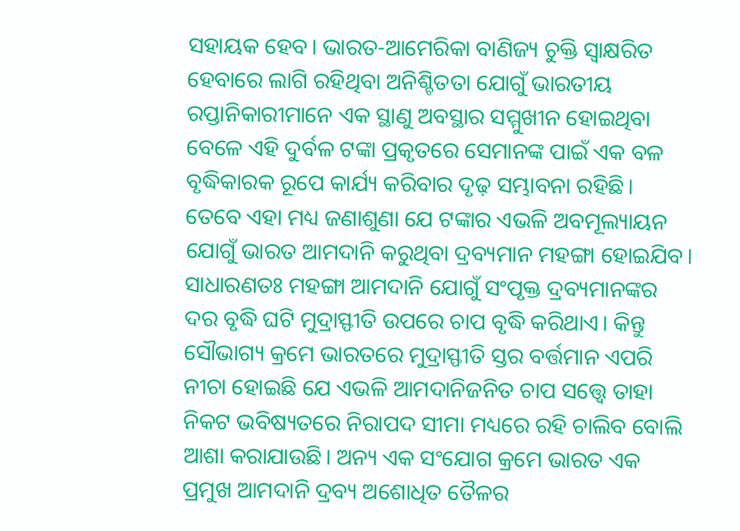ସହାୟକ ହେବ। ଭାରତ-ଆମେରିକା ବାଣିଜ୍ୟ ଚୁକ୍ତି ସ୍ବାକ୍ଷରିତ ହେବାରେ ଲାଗି ରହିଥିବା ଅନିଶ୍ଚିତତା ଯୋଗୁଁ ଭାରତୀୟ ରପ୍ତାନିକାରୀମାନେ ଏକ ସ୍ଥାଣୁ ଅବସ୍ଥାର ସମ୍ମୁଖୀନ ହୋଇଥିବା ବେଳେ ଏହି ଦୁର୍ବଳ ଟଙ୍କା ପ୍ରକୃତରେ ସେମାନଙ୍କ ପାଇଁ ଏକ ବଳ ବୃଦ୍ଧିକାରକ ରୂପେ କାର୍ଯ୍ୟ କରିବାର ଦୃଢ଼ ସମ୍ଭାବନା ରହିଛି।
ତେବେ ଏହା ମଧ୍ୟ ଜଣାଶୁଣା ଯେ ଟଙ୍କାର ଏଭଳି ଅବମୂଲ୍ୟାୟନ ଯୋଗୁଁ ଭାରତ ଆମଦାନି କରୁଥିବା ଦ୍ରବ୍ୟମାନ ମହଙ୍ଗା ହୋଇଯିବ। ସାଧାରଣତଃ ମହଙ୍ଗା ଆମଦାନି ଯୋଗୁଁ ସଂପୃକ୍ତ ଦ୍ରବ୍ୟମାନଙ୍କର ଦର ବୃଦ୍ଧି ଘଟି ମୁଦ୍ରାସ୍ଫୀତି ଉପରେ ଚାପ ବୃଦ୍ଧି କରିଥାଏ। କିନ୍ତୁ ସୌଭାଗ୍ୟ କ୍ରମେ ଭାରତରେ ମୁଦ୍ରାସ୍ଫୀତି ସ୍ତର ବର୍ତ୍ତମାନ ଏପରି ନୀଚା ହୋଇଛି ଯେ ଏଭଳି ଆମଦାନିଜନିତ ଚାପ ସତ୍ତ୍ବେ ତାହା ନିକଟ ଭବିଷ୍ୟତରେ ନିରାପଦ ସୀମା ମଧ୍ୟରେ ରହି ଚାଲିବ ବୋଲି ଆଶା କରାଯାଉଛି। ଅନ୍ୟ ଏକ ସଂଯୋଗ କ୍ରମେ ଭାରତ ଏକ ପ୍ରମୁଖ ଆମଦାନି ଦ୍ରବ୍ୟ ଅଶୋଧିତ ତୈଳର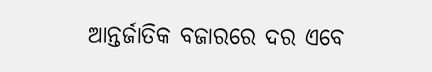ଆନ୍ତର୍ଜାତିକ ବଜାରରେ ଦର ଏବେ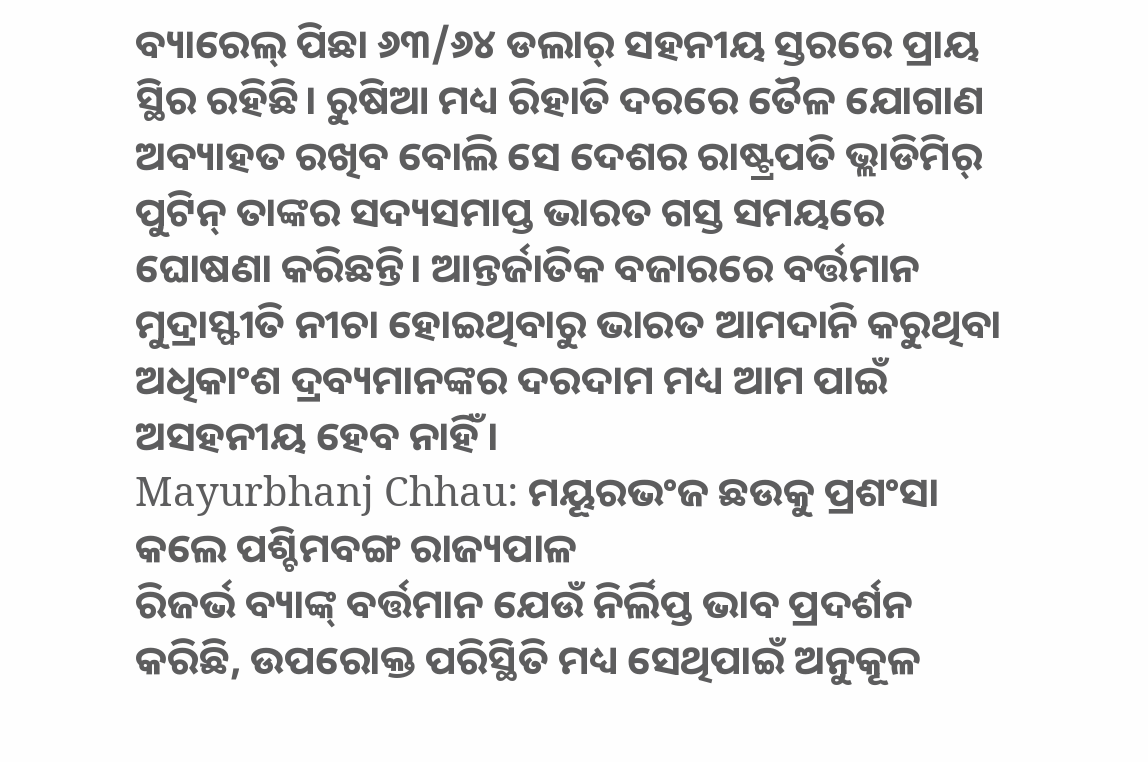ବ୍ୟାରେଲ୍ ପିଛା ୬୩/୬୪ ଡଲାର୍ ସହନୀୟ ସ୍ତରରେ ପ୍ରାୟ ସ୍ଥିର ରହିଛି। ରୁଷିଆ ମଧ୍ୟ ରିହାତି ଦରରେ ତୈଳ ଯୋଗାଣ ଅବ୍ୟାହତ ରଖିବ ବୋଲି ସେ ଦେଶର ରାଷ୍ଟ୍ରପତି ଭ୍ଲାଡିମିର୍ ପୁଟିନ୍ ତାଙ୍କର ସଦ୍ୟସମାପ୍ତ ଭାରତ ଗସ୍ତ ସମୟରେ ଘୋଷଣା କରିଛନ୍ତି। ଆନ୍ତର୍ଜାତିକ ବଜାରରେ ବର୍ତ୍ତମାନ ମୁଦ୍ରାସ୍ଫୀତି ନୀଚା ହୋଇଥିବାରୁ ଭାରତ ଆମଦାନି କରୁଥିବା ଅଧିକାଂଶ ଦ୍ରବ୍ୟମାନଙ୍କର ଦରଦାମ ମଧ୍ୟ ଆମ ପାଇଁ ଅସହନୀୟ ହେବ ନାହିଁ।
Mayurbhanj Chhau: ମୟୂରଭଂଜ ଛଉକୁ ପ୍ରଶଂସା କଲେ ପଶ୍ଚିମବଙ୍ଗ ରାଜ୍ୟପାଳ
ରିଜର୍ଭ ବ୍ୟାଙ୍କ୍ ବର୍ତ୍ତମାନ ଯେଉଁ ନିର୍ଲିପ୍ତ ଭାବ ପ୍ରଦର୍ଶନ କରିଛି, ଉପରୋକ୍ତ ପରିସ୍ଥିତି ମଧ୍ୟ ସେଥିପାଇଁ ଅନୁକୂଳ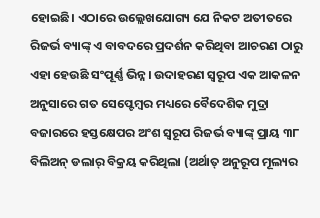ହୋଇଛି। ଏଠାରେ ଉଲ୍ଲେଖଯୋଗ୍ୟ ଯେ ନିକଟ ଅତୀତରେ ରିଜର୍ଭ ବ୍ୟାଙ୍କ୍ ଏ ବାବଦରେ ପ୍ରଦର୍ଶନ କରିଥିବା ଆଚରଣ ଠାରୁ ଏହା ହେଉଛି ସଂପୂର୍ଣ୍ଣ ଭିନ୍ନ। ଉଦାହରଣ ସ୍ବରୂପ ଏକ ଆକଳନ ଅନୁସାରେ ଗତ ସେପ୍ଟେମ୍ବର ମଧ୍ୟରେ ବୈଦେଶିକ ମୁଦ୍ରା ବଜାରରେ ହସ୍ତକ୍ଷେପର ଅଂଶ ସ୍ବରୂପ ରିଜର୍ଭ ବ୍ୟାଙ୍କ୍ ପ୍ରାୟ ୩୮ ବିଲିଅନ୍ ଡଲାର୍ ବିକ୍ରୟ କରିଥିଲା (ଅର୍ଥାତ୍ ଅନୁରୂପ ମୂଲ୍ୟର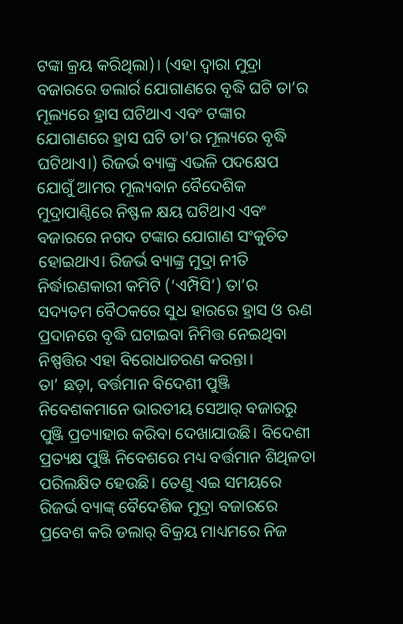ଟଙ୍କା କ୍ରୟ କରିଥିଲା)। (ଏହା ଦ୍ବାରା ମୁଦ୍ରା ବଜାରରେ ଡଲାର୍ର ଯୋଗାଣରେ ବୃଦ୍ଧି ଘଟି ତା’ର ମୂଲ୍ୟରେ ହ୍ରାସ ଘଟିଥାଏ ଏବଂ ଟଙ୍କାର ଯୋଗାଣରେ ହ୍ରାସ ଘଟି ତା’ର ମୂଲ୍ୟରେ ବୃଦ୍ଧି ଘଟିଥାଏ।) ରିଜର୍ଭ ବ୍ୟାଙ୍କ୍ର ଏଭଳି ପଦକ୍ଷେପ ଯୋଗୁଁ ଆମର ମୂଲ୍ୟବାନ ବୈଦେଶିକ ମୁଦ୍ରାପାଣ୍ଠିରେ ନିଷ୍ଫଳ କ୍ଷୟ ଘଟିଥାଏ ଏବଂ ବଜାରରେ ନଗଦ ଟଙ୍କାର ଯୋଗାଣ ସଂକୁଚିତ ହୋଇଥାଏ। ରିଜର୍ଭ ବ୍ୟାଙ୍କ୍ର ମୁଦ୍ରା ନୀତି ନିର୍ଦ୍ଧାରଣକାରୀ କମିଟି (‘ଏମ୍ପିସି’) ତା’ର ସଦ୍ୟତମ ବୈଠକରେ ସୁଧ ହାରରେ ହ୍ରାସ ଓ ଋଣ ପ୍ରଦାନରେ ବୃଦ୍ଧି ଘଟାଇବା ନିମିତ୍ତ ନେଇଥିବା ନିଷ୍ପତ୍ତିର ଏହା ବିରୋଧାଚରଣ କରନ୍ତା।
ତା’ ଛଡ଼ା, ବର୍ତ୍ତମାନ ବିଦେଶୀ ପୁଞ୍ଜି ନିବେଶକମାନେ ଭାରତୀୟ ସେଆର୍ ବଜାରରୁ ପୁଞ୍ଜି ପ୍ରତ୍ୟାହାର କରିବା ଦେଖାଯାଉଛି। ବିଦେଶୀ ପ୍ରତ୍ୟକ୍ଷ ପୁଞ୍ଜି ନିବେଶରେ ମଧ୍ୟ ବର୍ତ୍ତମାନ ଶିଥିଳତା ପରିଲକ୍ଷିତ ହେଉଛି। ତେଣୁ ଏଇ ସମୟରେ ରିଜର୍ଭ ବ୍ୟାଙ୍କ୍ ବୈଦେଶିକ ମୁଦ୍ରା ବଜାରରେ ପ୍ରବେଶ କରି ଡଲାର୍ ବିକ୍ରୟ ମାଧ୍ୟମରେ ନିଜ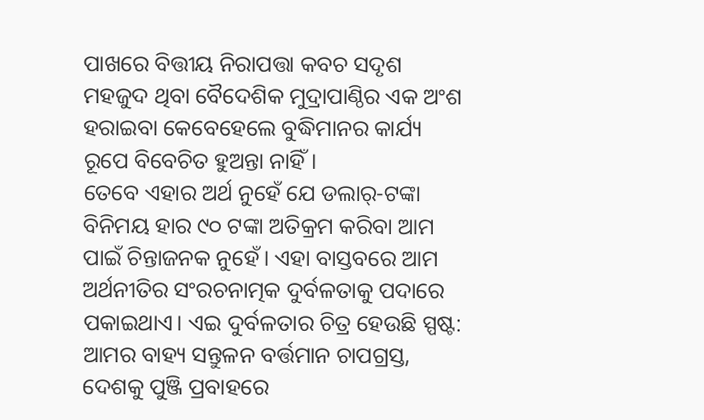ପାଖରେ ବିତ୍ତୀୟ ନିରାପତ୍ତା କବଚ ସଦୃଶ ମହଜୁଦ ଥିବା ବୈଦେଶିକ ମୁଦ୍ରାପାଣ୍ଠିର ଏକ ଅଂଶ ହରାଇବା କେବେହେଲେ ବୁଦ୍ଧିମାନର କାର୍ଯ୍ୟ ରୂପେ ବିବେଚିତ ହୁଅନ୍ତା ନାହିଁ।
ତେବେ ଏହାର ଅର୍ଥ ନୁହେଁ ଯେ ଡଲାର୍-ଟଙ୍କା ବିନିମୟ ହାର ୯୦ ଟଙ୍କା ଅତିକ୍ରମ କରିବା ଆମ ପାଇଁ ଚିନ୍ତାଜନକ ନୁହେଁ। ଏହା ବାସ୍ତବରେ ଆମ ଅର୍ଥନୀତିର ସଂରଚନାତ୍ମକ ଦୁର୍ବଳତାକୁ ପଦାରେ ପକାଇଥାଏ। ଏଇ ଦୁର୍ବଳତାର ଚିତ୍ର ହେଉଛି ସ୍ପଷ୍ଟ: ଆମର ବାହ୍ୟ ସନ୍ତୁଳନ ବର୍ତ୍ତମାନ ଚାପଗ୍ରସ୍ତ, ଦେଶକୁ ପୁଞ୍ଜି ପ୍ରବାହରେ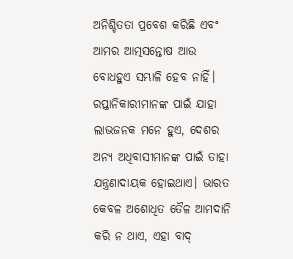ଅନିଶ୍ଚିତତା ପ୍ରବେଶ କରିଛି ଏବଂ ଆମର ଆତ୍ମସନ୍ତୋଷ ଆଉ ବୋଧହୁଏ ସମ୍ଭାଳି ହେବ ନାହିଁ। ରପ୍ତାନିକାରୀମାନଙ୍କ ପାଇଁ ଯାହା ଲାଭଜନକ ମନେ ହୁଏ, ଦେଶର ଅନ୍ୟ ଅଧିବାସୀମାନଙ୍କ ପାଇଁ ତାହା ଯନ୍ତ୍ରଣାଦାୟକ ହୋଇଥାଏ। ଭାରତ କେବଳ ଅଶୋଧିତ ତୈଳ ଆମଦାନି କରି ନ ଥାଏ, ଏହା ବାଦ୍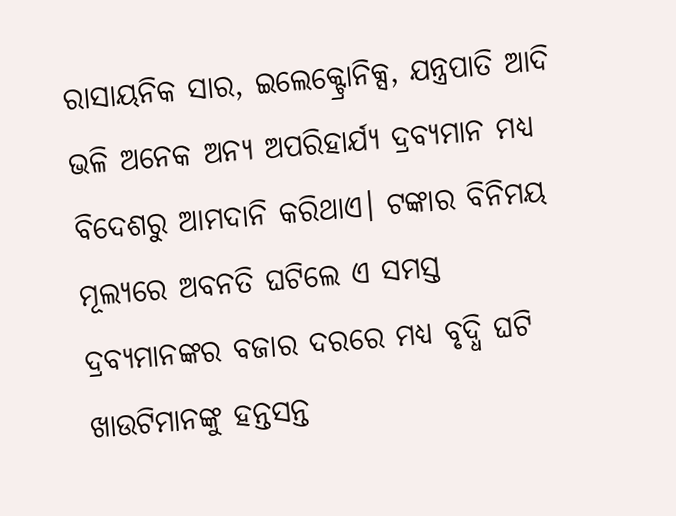ରାସାୟନିକ ସାର, ଇଲେକ୍ଟ୍ରୋନିକ୍ସ, ଯନ୍ତ୍ରପାତି ଆଦି ଭଳି ଅନେକ ଅନ୍ୟ ଅପରିହାର୍ଯ୍ୟ ଦ୍ରବ୍ୟମାନ ମଧ୍ୟ ବିଦେଶରୁ ଆମଦାନି କରିଥାଏ। ଟଙ୍କାର ବିନିମୟ ମୂଲ୍ୟରେ ଅବନତି ଘଟିଲେ ଏ ସମସ୍ତ ଦ୍ରବ୍ୟମାନଙ୍କର ବଜାର ଦରରେ ମଧ୍ୟ ବୃଦ୍ଧି ଘଟି ଖାଉଟିମାନଙ୍କୁ ହନ୍ତସନ୍ତ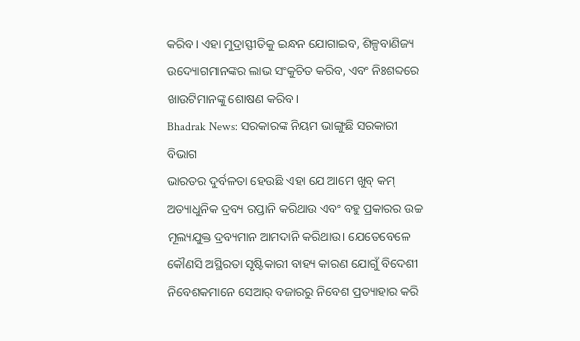କରିବ। ଏହା ମୁଦ୍ରାସ୍ଫୀତିକୁ ଇନ୍ଧନ ଯୋଗାଇବ, ଶିଳ୍ପବାଣିଜ୍ୟ ଉଦ୍ୟୋଗମାନଙ୍କର ଲାଭ ସଂକୁଚିତ କରିବ, ଏବଂ ନିଃଶବ୍ଦରେ ଖାଉଟିମାନଙ୍କୁ ଶୋଷଣ କରିବ।
Bhadrak News: ସରକାରଙ୍କ ନିୟମ ଭାଙ୍ଗୁଛି ସରକାରୀ ବିଭାଗ
ଭାରତର ଦୁର୍ବଳତା ହେଉଛି ଏହା ଯେ ଆମେ ଖୁବ୍ କମ୍ ଅତ୍ୟାଧୁନିକ ଦ୍ରବ୍ୟ ରପ୍ତାନି କରିଥାଉ ଏବଂ ବହୁ ପ୍ରକାରର ଉଚ୍ଚ ମୂଲ୍ୟଯୁକ୍ତ ଦ୍ରବ୍ୟମାନ ଆମଦାନି କରିଥାଉ। ଯେତେବେଳେ କୌଣସି ଅସ୍ଥିରତା ସୃଷ୍ଟିକାରୀ ବାହ୍ୟ କାରଣ ଯୋଗୁଁ ବିଦେଶୀ ନିବେଶକମାନେ ସେଆର୍ ବଜାରରୁ ନିବେଶ ପ୍ରତ୍ୟାହାର କରି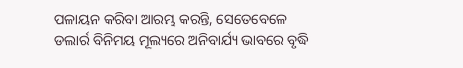ପଳାୟନ କରିବା ଆରମ୍ଭ କରନ୍ତି, ସେତେବେଳେ ଡଲାର୍ର ବିନିମୟ ମୂଲ୍ୟରେ ଅନିବାର୍ଯ୍ୟ ଭାବରେ ବୃଦ୍ଧି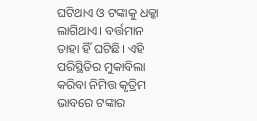ଘଟିଥାଏ ଓ ଟଙ୍କାକୁ ଧକ୍କା ଲାଗିଥାଏ। ବର୍ତ୍ତମାନ ତାହା ହିଁ ଘଟିଛି। ଏହି ପରିସ୍ଥିତିର ମୁକାବିଲା କରିବା ନିମିତ୍ତ କୃତ୍ରିମ ଭାବରେ ଟଙ୍କାର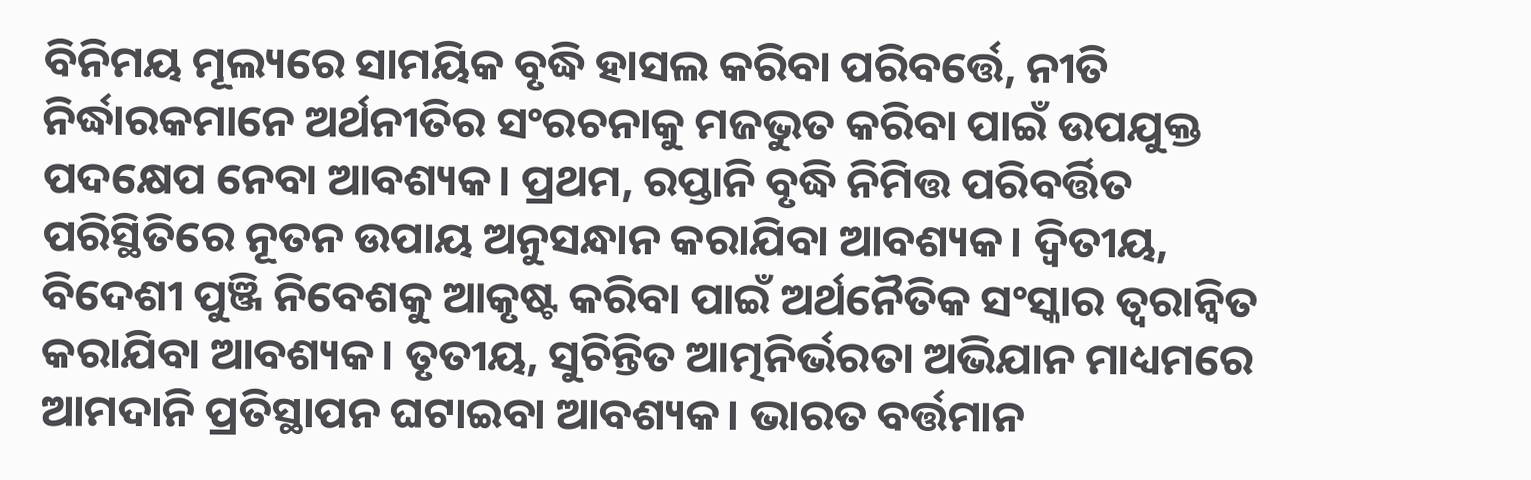ବିନିମୟ ମୂଲ୍ୟରେ ସାମୟିକ ବୃଦ୍ଧି ହାସଲ କରିବା ପରିବର୍ତ୍ତେ, ନୀତି ନିର୍ଦ୍ଧାରକମାନେ ଅର୍ଥନୀତିର ସଂରଚନାକୁ ମଜଭୁତ କରିବା ପାଇଁ ଉପଯୁକ୍ତ ପଦକ୍ଷେପ ନେବା ଆବଶ୍ୟକ। ପ୍ରଥମ, ରପ୍ତାନି ବୃଦ୍ଧି ନିମିତ୍ତ ପରିବର୍ତ୍ତିତ ପରିସ୍ଥିତିରେ ନୂତନ ଉପାୟ ଅନୁସନ୍ଧାନ କରାଯିବା ଆବଶ୍ୟକ। ଦ୍ବିତୀୟ, ବିଦେଶୀ ପୁଞ୍ଜି ନିବେଶକୁ ଆକୃଷ୍ଟ କରିବା ପାଇଁ ଅର୍ଥନୈତିକ ସଂସ୍କାର ତ୍ବରାନ୍ବିତ କରାଯିବା ଆବଶ୍ୟକ। ତୃତୀୟ, ସୁଚିନ୍ତିତ ଆତ୍ମନିର୍ଭରତା ଅଭିଯାନ ମାଧ୍ୟମରେ ଆମଦାନି ପ୍ରତିସ୍ଥାପନ ଘଟାଇବା ଆବଶ୍ୟକ। ଭାରତ ବର୍ତ୍ତମାନ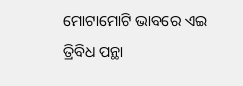ମୋଟାମୋଟି ଭାବରେ ଏଇ ତ୍ରିବିଧ ପନ୍ଥା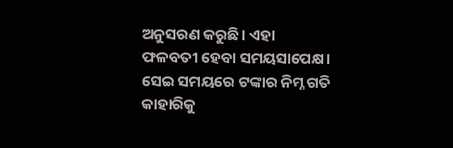ଅନୁସରଣ କରୁଛି। ଏହା ଫଳବତୀ ହେବା ସମୟସାପେକ୍ଷ। ସେଇ ସମୟରେ ଟଙ୍କାର ନିମ୍ନ ଗତି କାହାରିକୁ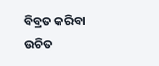ବିବ୍ରତ କରିବା ଉଚିତ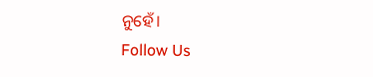ନୁହେଁ।
Follow Us